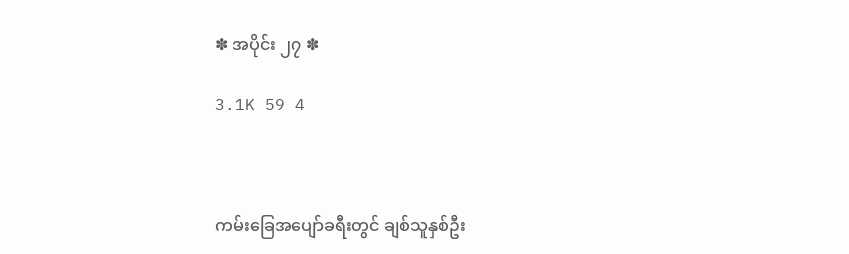✽ အပိုင်း ၂၇ ✽

3.1K 59 4



ကမ်းခြေအပျော်ခရီးတွင် ချစ်သူနှစ်ဦး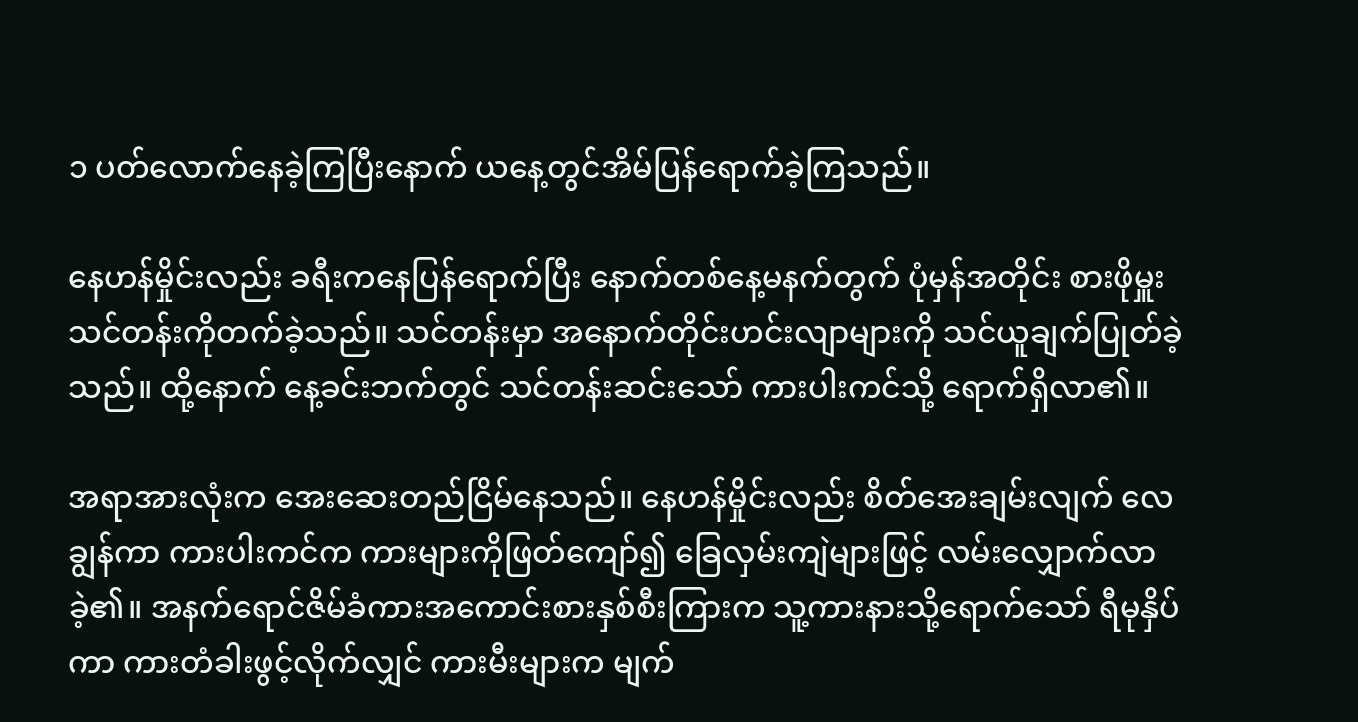၁ ပတ်လောက်နေခဲ့ကြပြီးနောက် ယနေ့တွင်အိမ်ပြန်ရောက်ခဲ့ကြသည်။

နေဟန်မှိုင်းလည်း ခရီးကနေပြန်ရောက်ပြီး နောက်တစ်နေ့မနက်တွက် ပုံမှန်အတိုင်း စားဖိုမှူးသင်တန်းကိုတက်ခဲ့သည်။ သင်တန်းမှာ အနောက်တိုင်းဟင်းလျာများကို သင်ယူချက်ပြုတ်ခဲ့သည်။ ထို့နောက် နေ့ခင်းဘက်တွင် သင်တန်းဆင်းသော် ကားပါးကင်သို့ ရောက်ရှိလာ၏။

အရာအားလုံးက အေးဆေးတည်ငြိမ်နေသည်။ နေဟန်မှိုင်းလည်း စိတ်အေးချမ်းလျက် လေချွန်ကာ ကားပါးကင်က ကားများကိုဖြတ်ကျော်၍ ခြေလှမ်းကျဲများဖြင့် လမ်းလျှောက်လာခဲ့၏။ အနက်ရောင်ဇိမ်ခံကားအကောင်းစားနှစ်စီးကြားက သူ့ကားနားသို့ရောက်သော် ရီမုနှိပ်ကာ ကားတံခါးဖွင့်လိုက်လျှင် ကားမီးများက မျက်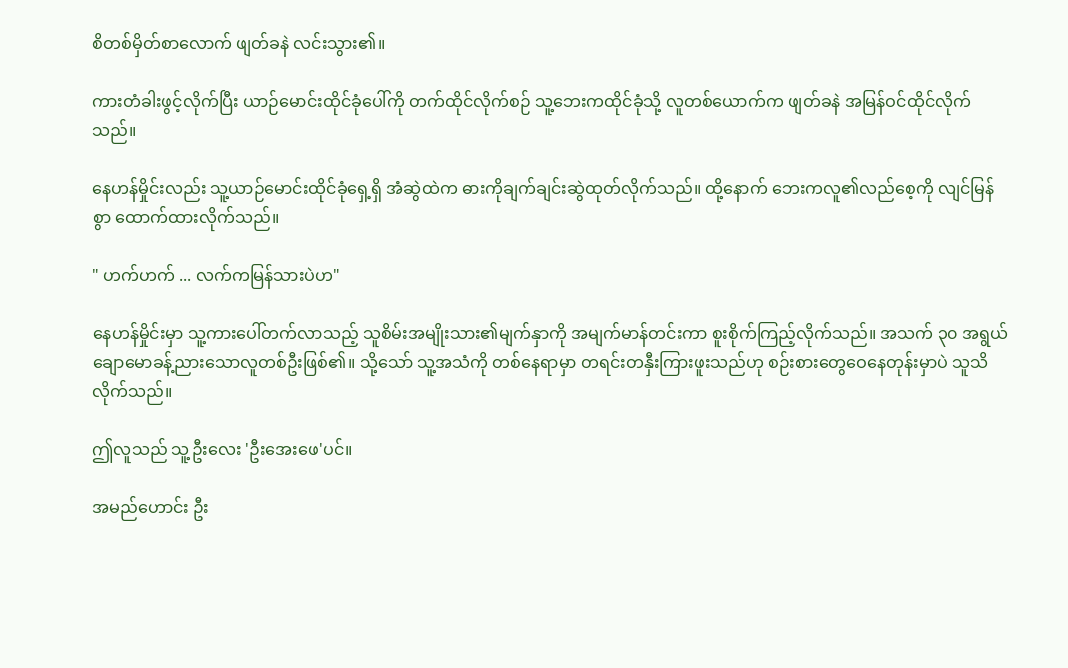စိတစ်မှိတ်စာလောက် ဖျတ်ခနဲ လင်းသွား၏။

ကားတံခါးဖွင့်လိုက်ပြီး ယာဉ်မောင်းထိုင်ခုံပေါ်ကို တက်ထိုင်လိုက်စဉ် သူ့ဘေးကထိုင်ခုံသို့ လူတစ်ယောက်က ဖျတ်ခနဲ အမြန်ဝင်ထိုင်လိုက်သည်။

နေဟန်မှိုင်းလည်း သူ့ယာဉ်မောင်းထိုင်ခုံရှေ့ရှိ အံဆွဲထဲက ဓားကိုချက်ချင်းဆွဲထုတ်လိုက်သည်။ ထို့နောက် ဘေးကလူ၏လည်စေ့ကို လျင်မြန်စွာ ထောက်ထားလိုက်သည်။

" ဟက်ဟက် ... လက်ကမြန်သားပဲဟ"

နေဟန်မှိုင်းမှာ သူ့ကားပေါ်တက်လာသည့် သူစိမ်းအမျိုးသား၏မျက်နှာကို အမျက်မာန်တင်းကာ စူးစိုက်ကြည့်လိုက်သည်။ အသက် ၃၀ အရွယ် ချောမောခန့်ညားသောလူတစ်ဦးဖြစ်၏။ သို့သော် သူ့အသံကို တစ်နေရာမှာ တရင်းတနှီးကြားဖူးသည်ဟု စဉ်းစားတွေဝေနေတုန်းမှာပဲ သူသိလိုက်သည်။

ဤလူသည် သူ့ဦးလေး 'ဦးအေးဖေ'ပင်။

အမည်ဟောင်း ဦး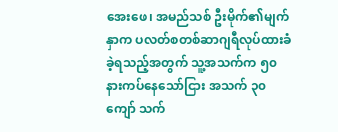အေးဖေ၊ အမည်သစ် ဦးမိုက်၏မျက်နှာက ပလတ်စတစ်ဆာဂျရီလုပ်ထားခံခဲ့ရသည့်အတွက် သူ့အသက်က ၅၀ နားကပ်နေသော်ငြား အသက် ၃၀ ကျော် သက်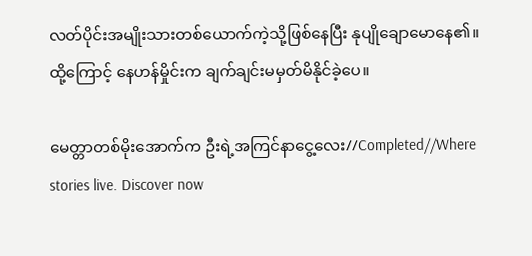လတ်ပိုင်းအမျိုးသားတစ်ယောက်ကဲ့သို့ဖြစ်နေပြီး နုပျိုချောမောနေ၏။ ထို့ကြောင့် နေဟန်မှိုင်းက ချက်ချင်းမမှတ်မိနိုင်ခဲ့ပေ။

မေတ္တာတစ်မိုးအောက်က ဦးရဲ့အကြင်နာငွေ့လေး//Completed//Where stories live. Discover now